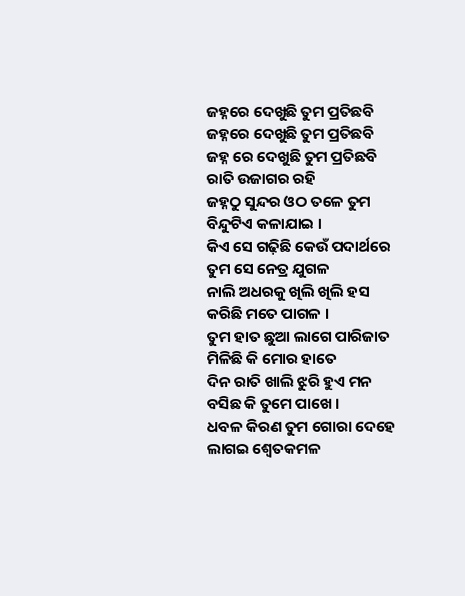ଜହ୍ନରେ ଦେଖୁଛି ତୁମ ପ୍ରତିଛବି
ଜହ୍ନରେ ଦେଖୁଛି ତୁମ ପ୍ରତିଛବି
ଜହ୍ନ ରେ ଦେଖୁଛି ତୁମ ପ୍ରତିଛବି
ରାତି ଉଜାଗର ରହି
ଜହ୍ନଠୁ ସୁନ୍ଦର ଓଠ ତଳେ ତୁମ
ବିନ୍ଦୁଟିଏ କଳାଯାଇ ।
କିଏ ସେ ଗଢ଼ିଛି କେଉଁ ପଦାର୍ଥରେ
ତୁମ ସେ ନେତ୍ର ଯୁଗଳ
ନାଲି ଅଧରକୁ ଖିଲି ଖିଲି ହସ
କରିଛି ମତେ ପାଗଳ ।
ତୁମ ହାତ ଛୁଆ ଲାଗେ ପାରିଜାତ
ମିଳିଛି କି ମୋର ହାତେ
ଦିନ ରାତି ଖାଲି ଝୁରି ହୁଏ ମନ
ବସିଛ କି ତୁମେ ପାଖେ ।
ଧବଳ କିରଣ ତୁମ ଗୋରା ଦେହେ
ଲାଗଇ ଶ୍ୱେତକମଳ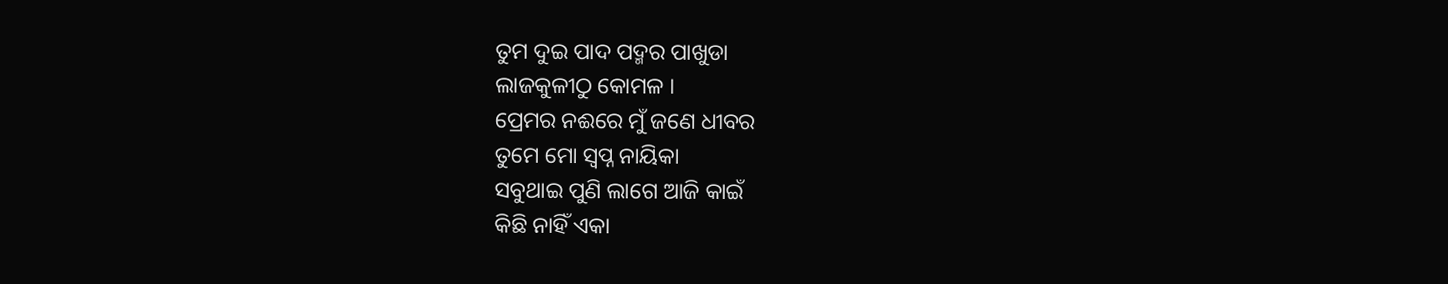ତୁମ ଦୁଇ ପାଦ ପଦ୍ମର ପାଖୁଡା
ଲାଜକୁଳୀଠୁ କୋମଳ ।
ପ୍ରେମର ନଈରେ ମୁଁ ଜଣେ ଧୀବର
ତୁମେ ମୋ ସ୍ୱପ୍ନ ନାୟିକା
ସବୁଥାଇ ପୁଣି ଲାଗେ ଆଜି କାଇଁ
କିଛି ନାହିଁ ଏକା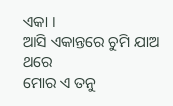ଏକା ।
ଆସି ଏକାନ୍ତରେ ଚୁମି ଯାଅ ଥରେ
ମୋର ଏ ତନୁ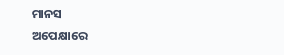ମାନସ
ଅପେକ୍ଷାରେ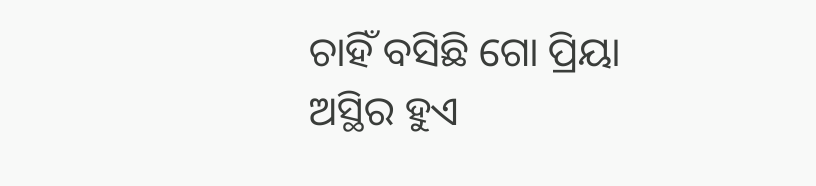ଚାହିଁ ବସିଛି ଗୋ ପ୍ରିୟା
ଅସ୍ଥିର ହୁଏ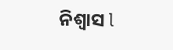ନିଶ୍ୱାସ l